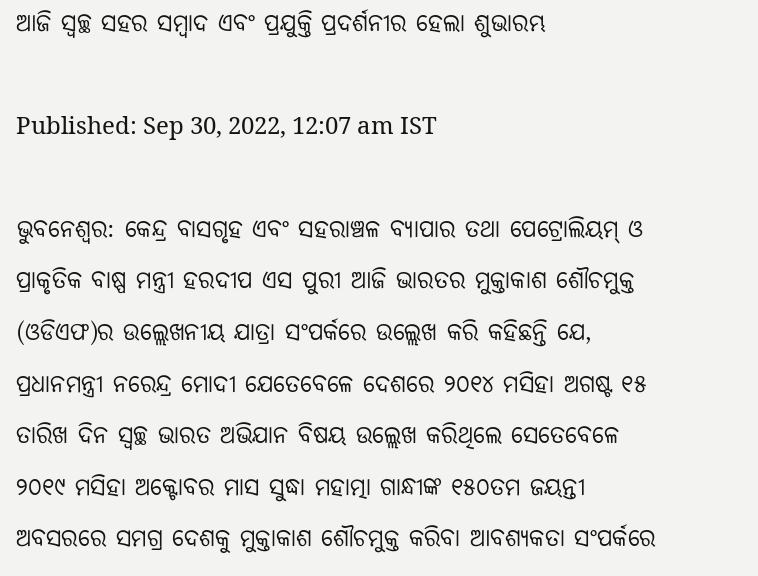ଆଜି ସ୍ୱଚ୍ଛ ସହର ସମ୍ବାଦ ଏବଂ ପ୍ରଯୁକ୍ତି ପ୍ରଦର୍ଶନୀର ହେଲା ଶୁଭାରମ୍ଭ

Published: Sep 30, 2022, 12:07 am IST

ଭୁବନେଶ୍ବର: କେନ୍ଦ୍ର ବାସଗୃହ ଏବଂ ସହରାଞ୍ଚଳ ବ୍ୟାପାର ତଥା ପେଟ୍ରୋଲିୟମ୍ ଓ ପ୍ରାକୃତିକ ବାଷ୍ପ ମନ୍ତ୍ରୀ ହରଦୀପ ଏସ ପୁରୀ ଆଜି ଭାରତର ମୁକ୍ତାକାଶ ଶୌଚମୁକ୍ତ (ଓଡିଏଫ)ର ଉଲ୍ଲେଖନୀୟ ଯାତ୍ରା ସଂପର୍କରେ ଉଲ୍ଲେଖ କରି କହିଛନ୍ତି ଯେ, ପ୍ରଧାନମନ୍ତ୍ରୀ ନରେନ୍ଦ୍ର ମୋଦୀ ଯେତେବେଳେ ଦେଶରେ ୨୦୧୪ ମସିହା ଅଗଷ୍ଟ ୧୫ ତାରିଖ ଦିନ ସ୍ୱଚ୍ଛ ଭାରତ ଅଭିଯାନ ବିଷୟ ଉଲ୍ଲେଖ କରିଥିଲେ ସେତେବେଳେ ୨୦୧୯ ମସିହା ଅକ୍ଟୋବର ମାସ ସୁଦ୍ଧା ମହାତ୍ମା ଗାନ୍ଧୀଙ୍କ ୧୫୦ତମ ଜୟନ୍ତୀ ଅବସରରେ ସମଗ୍ର ଦେଶକୁ ମୁକ୍ତାକାଶ ଶୌଚମୁକ୍ତ କରିବା ଆବଶ୍ୟକତା ସଂପର୍କରେ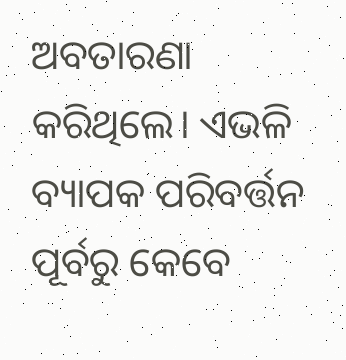ଅବତାରଣା କରିଥିଲେ। ଏଭଳି ବ୍ୟାପକ ପରିବର୍ତ୍ତନ ପୂର୍ବରୁ କେବେ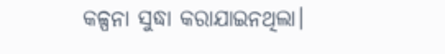କଳ୍ପନା ସୁଦ୍ଧା କରାଯାଇନଥିଲା।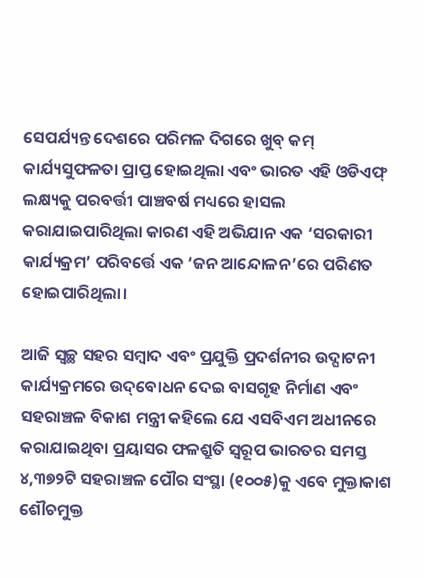ସେପର୍ଯ୍ୟନ୍ତ ଦେଶରେ ପରିମଳ ଦିଗରେ ଖୁବ୍ କମ୍ କାର୍ଯ୍ୟସୁଫଳତା ପ୍ରାପ୍ତ ହୋଇଥିଲା ଏବଂ ଭାରତ ଏହି ଓଡିଏଫ୍ ଲକ୍ଷ୍ୟକୁ ପରବର୍ତ୍ତୀ ପାଞ୍ଚବର୍ଷ ମଧ୍ୟରେ ହାସଲ କରାଯାଇପାରିଥିଲା କାରଣ ଏହି ଅଭିଯାନ ଏକ ‘ସରକାରୀ କାର୍ଯ୍ୟକ୍ରମ’ ପରିବର୍ତ୍ତେ ଏକ ‘ଜନ ଆନ୍ଦୋଳନ’ରେ ପରିଣତ ହୋଇପାରିଥିଲା।

ଆଜି ସ୍ୱଚ୍ଛ ସହର ସମ୍ବାଦ ଏବଂ ପ୍ରଯୁକ୍ତି ପ୍ରଦର୍ଶନୀର ଉଦ୍ଘାଟନୀ କାର୍ଯ୍ୟକ୍ରମରେ ଉଦ୍‌ବୋଧନ ଦେଇ ବାସଗୃହ ନିର୍ମାଣ ଏବଂ ସହରାଞ୍ଚଳ ବିକାଶ ମନ୍ତ୍ରୀ କହିଲେ ଯେ ଏସବିଏମ ଅଧୀନରେ କରାଯାଇଥିବା ପ୍ରୟାସର ଫଳଶ୍ରୁତି ସ୍ୱରୂପ ଭାରତର ସମସ୍ତ ୪,୩୭୨ଟି ସହରାଞ୍ଚଳ ପୌର ସଂସ୍ଥା (୧୦୦୫)କୁ ଏବେ ମୁକ୍ତାକାଶ ଶୌଚମୁକ୍ତ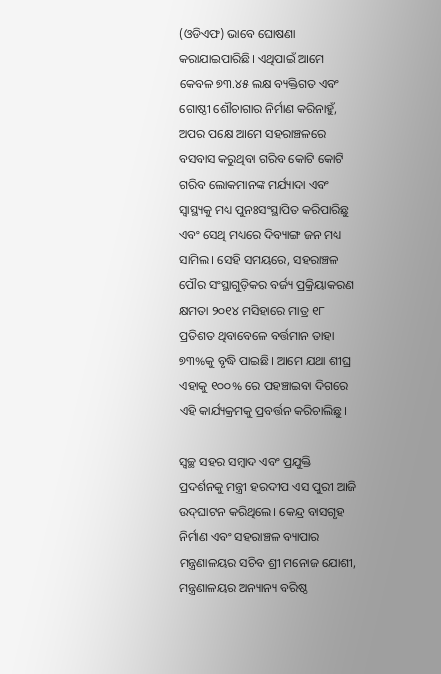(ଓଡିଏଫ) ଭାବେ ଘୋଷଣା କରାଯାଇପାରିଛି। ଏଥିପାଇଁ ଆମେ କେବଳ ୭୩.୪୫ ଲକ୍ଷ ବ୍ୟକ୍ତିଗତ ଏବଂ ଗୋଷ୍ଠୀ ଶୌଚାଗାର ନିର୍ମାଣ କରିନାହୁଁ, ଅପର ପକ୍ଷେ ଆମେ ସହରାଞ୍ଚଳରେ ବସବାସ କରୁଥିବା ଗରିବ କୋଟି କୋଟି ଗରିବ ଲୋକମାନଙ୍କ ମର୍ଯ୍ୟାଦା ଏବଂ ସ୍ୱାସ୍ଥ୍ୟକୁ ମଧ୍ୟ ପୁନଃସଂସ୍ଥାପିତ କରିପାରିଛୁ ଏବଂ ସେଥି ମଧ୍ୟରେ ଦିବ୍ୟାଙ୍ଗ ଜନ ମଧ୍ୟ ସାମିଲ। ସେହି ସମୟରେ, ସହରାଞ୍ଚଳ ପୌର ସଂସ୍ଥାଗୁଡ଼ିକର ବର୍ଜ୍ୟ ପ୍ରକ୍ରିୟାକରଣ କ୍ଷମତା ୨୦୧୪ ମସିହାରେ ମାତ୍ର ୧୮ ପ୍ରତିଶତ ଥିବାବେଳେ ବର୍ତ୍ତମାନ ତାହା ୭୩%କୁ ବୃଦ୍ଧି ପାଇଛି। ଆମେ ଯଥା ଶୀଘ୍ର ଏହାକୁ ୧୦୦% ରେ ପହଞ୍ଚାଇବା ଦିଗରେ ଏହି କାର୍ଯ୍ୟକ୍ରମକୁ ପ୍ରବର୍ତ୍ତନ କରିଚାଲିଛୁ।

ସ୍ୱଚ୍ଛ ସହର ସମ୍ବାଦ ଏବଂ ପ୍ରଯୁକ୍ତି ପ୍ରଦର୍ଶନକୁ ମନ୍ତ୍ରୀ ହରଦୀପ ଏସ ପୁରୀ ଆଜି ଉଦ୍‌ଘାଟନ କରିଥିଲେ। କେନ୍ଦ୍ର ବାସଗୃହ ନିର୍ମାଣ ଏବଂ ସହରାଞ୍ଚଳ ବ୍ୟାପାର ମନ୍ତ୍ରଣାଳୟର ସଚିବ ଶ୍ରୀ ମନୋଜ ଯୋଶୀ, ମନ୍ତ୍ରଣାଳୟର ଅନ୍ୟାନ୍ୟ ବରିଷ୍ଠ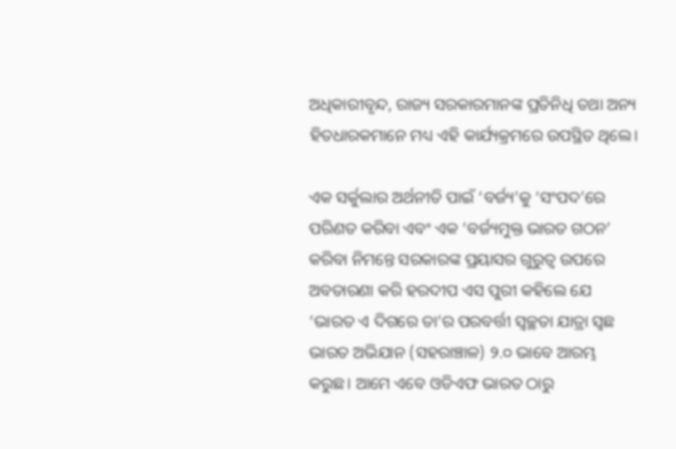ଅଧିକାରୀବୃନ୍ଦ, ରାଜ୍ୟ ସରକାରମାନଙ୍କ ପ୍ରତିନିଧି ତଥା ଅନ୍ୟ ହିତଧାରକମାନେ ମଧ୍ୟ ଏହି କାର୍ଯ୍ୟକ୍ରମରେ ଉପସ୍ଥିତ ଥିଲେ।

ଏକ ସର୍କୁଲାର ଅର୍ଥନୀତି ପାଇଁ ‘ବର୍ଜ୍ୟ’କୁ ‘ସଂପଦ’ରେ ପରିଣତ କରିବା ଏବଂ ଏକ ‘ବର୍ଜ୍ୟମୁକ୍ତ ଭାରତ ଗଠନ’ କରିବା ନିମନ୍ତେ ସରକାରଙ୍କ ପ୍ରୟାସର ଗୁରୁତ୍ୱ ଉପରେ ଅବତାରଣା କରି ହରଦୀପ ଏସ ପୁରୀ କହିଲେ ଯେ ‘ଭାରତ ଏ ଦିଗରେ ତା’ର ପରବର୍ତ୍ତୀ ସ୍ୱଚ୍ଛତା ଯାତ୍ରା ସ୍ୱଛ ଭାରତ ଅଭିଯାନ (ସହରାଞ୍ଚାଳ) ୨.୦ ଭାବେ ଆରମ୍ଭ କରୁଛ। ଆମେ ଏବେ ଓଡିଏଫ ଭାରତ ଠାରୁ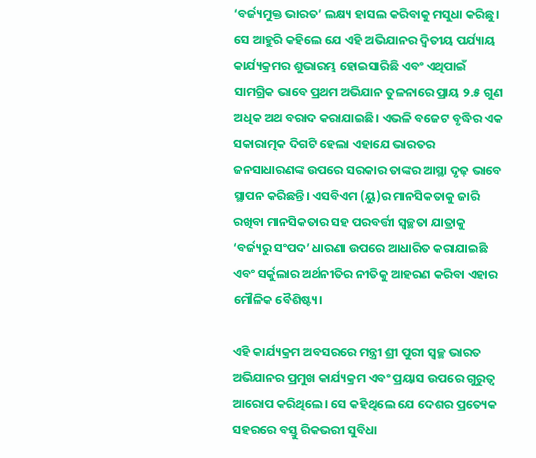‘ବର୍ଜ୍ୟମୁକ୍ତ ଭାରତ’ ଲକ୍ଷ୍ୟ ହାସଲ କରିବାକୁ ମସୁଧା କରିଛୁ। ସେ ଆହୁରି କହିଲେ ଯେ ଏହି ଅଭିଯାନର ଦ୍ୱିତୀୟ ପର୍ଯ୍ୟାୟ କାର୍ଯ୍ୟକ୍ରମର ଶୁଭାରମ୍ଭ ହୋଇସାରିଛି ଏବଂ ଏଥିପାଇଁ ସାମଗ୍ରିକ ଭାବେ ପ୍ରଥମ ଅଭିଯାନ ତୁଳନାରେ ପ୍ରାୟ ୨.୫ ଗୁଣ ଅଧିକ ଅଥ ବରାଦ କରାଯାଇଛି। ଏଭଳି ବଜେଟ ବୃଦ୍ଧିର ଏକ ସକାରାତ୍ମକ ଦିଗଟି ହେଲା ଏହାଯେ ଭାରତର ଜନସାଧାରଣଙ୍କ ଉପରେ ସରକାର ତାଙ୍କର ଆସ୍ଥା ଦୃଢ଼ ଭାବେ ସ୍ଥାପନ କରିଛନ୍ତି। ଏସବିଏମ (ୟୁ)ର ମାନସିକତାକୁ ଜାରି ରଖିବା ମାନସିକତାର ସହ ପରବର୍ତ୍ତୀ ସ୍ୱଚ୍ଛତା ଯାତ୍ରାକୁ ‘ବର୍ଜ୍ୟରୁ ସଂପଦ’ ଧାରଣା ଉପରେ ଆଧାରିତ କରାଯାଇଛି ଏବଂ ସର୍କୁଲାର ଅର୍ଥନୀତିର ନୀତିକୁ ଆହରଣ କରିବା ଏହାର ମୌଳିକ ବୈଶିଷ୍ଟ୍ୟ।

ଏହି କାର୍ଯ୍ୟକ୍ରମ ଅବସରରେ ମନ୍ତ୍ରୀ ଶ୍ରୀ ପୁରୀ ସ୍ୱଚ୍ଛ ଭାରତ ଅଭିଯାନର ପ୍ରମୁଖ କାର୍ଯ୍ୟକ୍ରମ ଏବଂ ପ୍ରୟାସ ଉପରେ ଗୁରୁତ୍ୱ ଆରୋପ କରିଥିଲେ। ସେ କହିଥିଲେ ଯେ ଦେଶର ପ୍ରତ୍ୟେକ ସହରରେ ବସ୍ତୁ ରିକଭରୀ ସୁବିଧା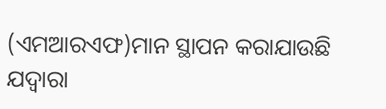(ଏମଆରଏଫ)ମାନ ସ୍ଥାପନ କରାଯାଉଛି ଯଦ୍ୱାରା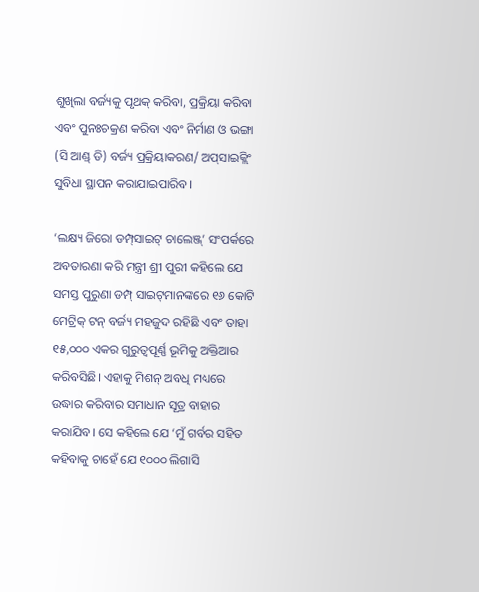ଶୁଖିଲା ବର୍ଜ୍ୟକୁ ପୃଥକ୍ କରିବା, ପ୍ରକ୍ରିୟା କରିବା ଏବଂ ପୁନଃଚକ୍ରଣ କରିବା ଏବଂ ନିର୍ମାଣ ଓ ଭଙ୍ଗା (ସି ଆଣ୍ଡ୍ ଡି) ବର୍ଜ୍ୟ ପ୍ରକ୍ରିୟାକରଣ/ ଅପ୍‌ସାଇକ୍ଲିଂ ସୁବିଧା ସ୍ଥାପନ କରାଯାଇପାରିବ।

‘ଲକ୍ଷ୍ୟ ଜିରୋ ଡମ୍ପ୍‌ସାଇଟ୍ ଚାଲେଞ୍ଜ୍‌’ ସଂପର୍କରେ ଅବତାରଣା କରି ମନ୍ତ୍ରୀ ଶ୍ରୀ ପୁରୀ କହିଲେ ଯେ ସମସ୍ତ ପୁରୁଣା ଡମ୍ପ୍ ସାଇଟ୍‌ମାନଙ୍କରେ ୧୬ କୋଟି ମେଟ୍ରିକ୍ ଟନ୍ ବର୍ଜ୍ୟ ମହଜୁଦ ରହିଛି ଏବଂ ତାହା ୧୫,୦୦୦ ଏକର ଗୁରୁତ୍ୱପୂର୍ଣ୍ଣ ଭୂମିକୁ ଅକ୍ତିଆର କରିବସିଛି। ଏହାକୁ ମିଶନ୍ ଅବଧି ମଧ୍ୟରେ ଉଦ୍ଧାର କରିବାର ସମାଧାନ ସୂତ୍ର ବାହାର କରାଯିବ। ସେ କହିଲେ ଯେ ‘ମୁଁ ଗର୍ବର ସହିତ କହିବାକୁ ଚାହେଁ ଯେ ୧୦୦୦ ଲିଗାସି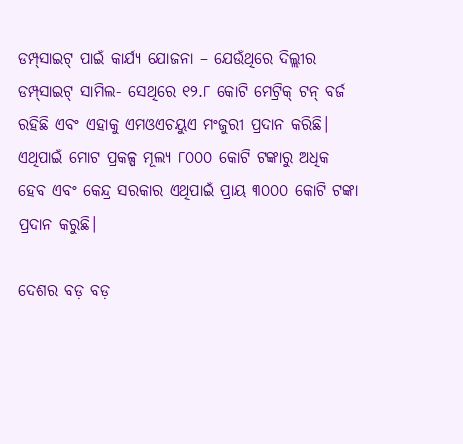ଡମ୍ପ୍‌ସାଇଟ୍ ପାଇଁ କାର୍ଯ୍ୟ ଯୋଜନା – ଯେଉଁଥିରେ ଦିଲ୍ଲୀର ଡମ୍ପ୍‌ସାଇଟ୍ ସାମିଲ- ସେଥିରେ ୧୨.୮ କୋଟି ମେଟ୍ରିକ୍ ଟନ୍ ବର୍ଜ ରହିଛି ଏବଂ ଏହାକୁ ଏମଓଏଚୟୁଏ ମଂଜୁରୀ ପ୍ରଦାନ କରିଛି। ଏଥିପାଇଁ ମୋଟ ପ୍ରକଳ୍ପ ମୂଲ୍ୟ ୮୦୦୦ କୋଟି ଟଙ୍କାରୁ ଅଧିକ ହେବ ଏବଂ କେନ୍ଦ୍ର ସରକାର ଏଥିପାଇଁ ପ୍ରାୟ ୩୦୦୦ କୋଟି ଟଙ୍କା ପ୍ରଦାନ କରୁଛି।

ଦେଶର ବଡ଼ ବଡ଼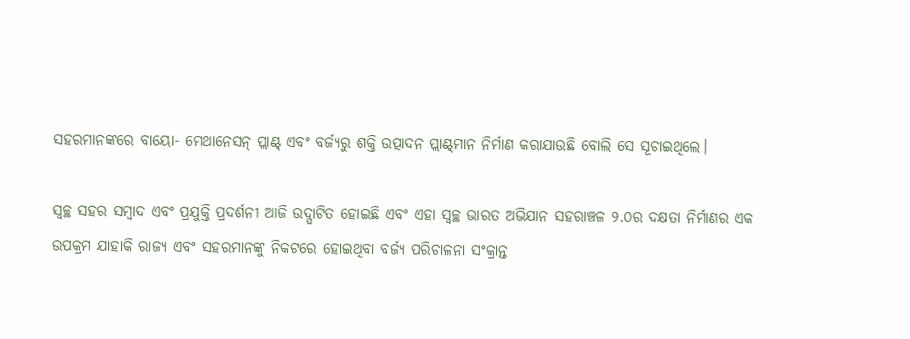ସହରମାନଙ୍କରେ ବାୟୋ- ମେଥାନେସନ୍ ପ୍ଲାଣ୍ଟ୍ ଏବଂ ବର୍ଜ୍ୟରୁ ଶକ୍ତି ଉତ୍ପାଦନ ପ୍ଲାଣ୍ଟ୍‌ମାନ ନିର୍ମାଣ କରାଯାଉଛି ବୋଲି ସେ ସୂଚାଇଥିଲେ।

ସ୍ୱଚ୍ଛ ସହର ସମ୍ବାଦ ଏବଂ ପ୍ରଯୁକ୍ତି ପ୍ରଦର୍ଶନୀ ଆଜି ଉଦ୍ଘାଟିତ ହୋଇଛି ଏବଂ ଏହା ସ୍ୱଚ୍ଛ ଭାରତ ଅଭିଯାନ ସହରାଞ୍ଚଳ ୨.୦ର ଦକ୍ଷତା ନିର୍ମାଣର ଏକ ଉପକ୍ରମ ଯାହାକି ରାଜ୍ୟ ଏବଂ ସହରମାନଙ୍କୁ ନିକଟରେ ହୋଇଥିବା ବର୍ଜ୍ୟ ପରିଚାଳନା ସଂକ୍ରାନ୍ତ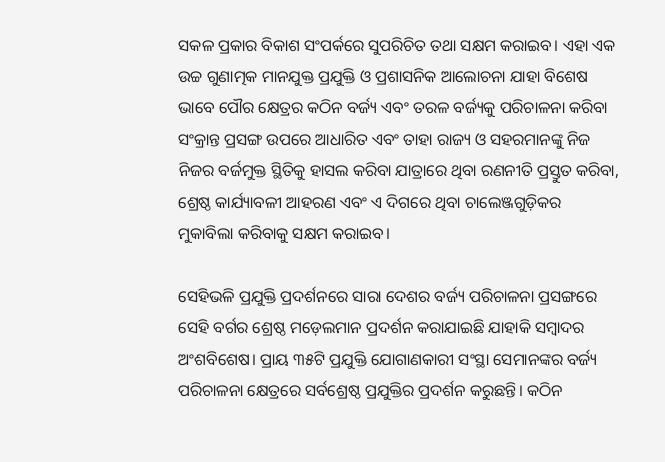ସକଳ ପ୍ରକାର ବିକାଶ ସଂପର୍କରେ ସୁପରିଚିତ ତଥା ସକ୍ଷମ କରାଇବ। ଏହା ଏକ ଉଚ୍ଚ ଗୁଣାତ୍ମକ ମାନଯୁକ୍ତ ପ୍ରଯୁକ୍ତି ଓ ପ୍ରଶାସନିକ ଆଲୋଚନା ଯାହା ବିଶେଷ ଭାବେ ପୌର କ୍ଷେତ୍ରର କଠିନ ବର୍ଜ୍ୟ ଏବଂ ତରଳ ବର୍ଜ୍ୟକୁ ପରିଚାଳନା କରିବା ସଂକ୍ରାନ୍ତ ପ୍ରସଙ୍ଗ ଉପରେ ଆଧାରିତ ଏବଂ ତାହା ରାଜ୍ୟ ଓ ସହରମାନଙ୍କୁ ନିଜ ନିଜର ବର୍ଜମୁକ୍ତ ସ୍ଥିତିକୁ ହାସଲ କରିବା ଯାତ୍ରାରେ ଥିବା ରଣନୀତି ପ୍ରସ୍ତୁତ କରିବା, ଶ୍ରେଷ୍ଠ କାର୍ଯ୍ୟାବଳୀ ଆହରଣ ଏବଂ ଏ ଦିଗରେ ଥିବା ଚାଲେଞ୍ଜଗୁଡ଼ିକର ମୁକାବିଲା କରିବାକୁ ସକ୍ଷମ କରାଇବ।

ସେହିଭଳି ପ୍ରଯୁକ୍ତି ପ୍ରଦର୍ଶନରେ ସାରା ଦେଶର ବର୍ଜ୍ୟ ପରିଚାଳନା ପ୍ରସଙ୍ଗରେ ସେହି ବର୍ଗର ଶ୍ରେଷ୍ଠ ମଡ଼େଲମାନ ପ୍ରଦର୍ଶନ କରାଯାଇଛି ଯାହାକି ସମ୍ବାଦର ଅଂଶବିଶେଷ। ପ୍ରାୟ ୩୫ଟି ପ୍ରଯୁକ୍ତି ଯୋଗାଣକାରୀ ସଂସ୍ଥା ସେମାନଙ୍କର ବର୍ଜ୍ୟ ପରିଚାଳନା କ୍ଷେତ୍ରରେ ସର୍ବଶ୍ରେଷ୍ଠ ପ୍ରଯୁକ୍ତିର ପ୍ରଦର୍ଶନ କରୁଛନ୍ତି। କଠିନ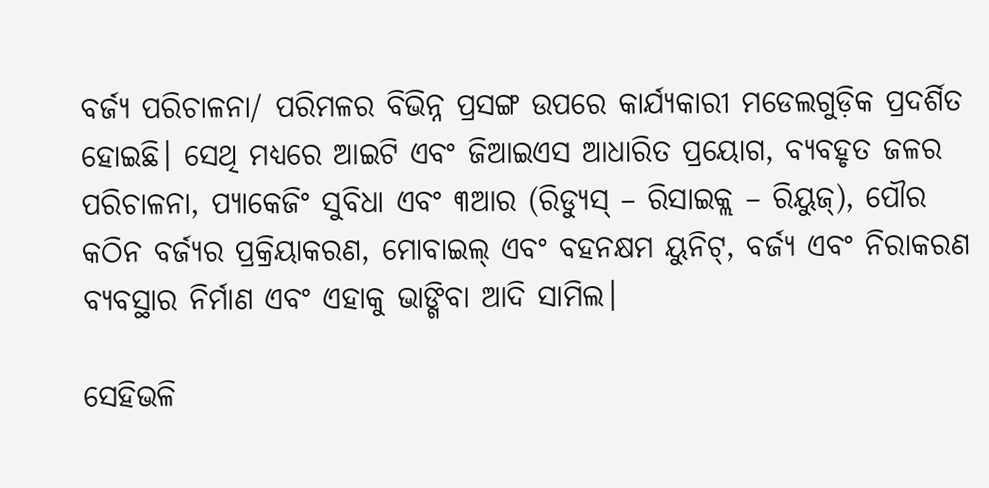ବର୍ଜ୍ୟ ପରିଚାଳନା/ ପରିମଳର ବିଭିନ୍ନ ପ୍ରସଙ୍ଗ ଉପରେ କାର୍ଯ୍ୟକାରୀ ମଡେଲଗୁଡ଼ିକ ପ୍ରଦର୍ଶିତ ହୋଇଛି। ସେଥି ମଧ୍ୟରେ ଆଇଟି ଏବଂ ଜିଆଇଏସ ଆଧାରିତ ପ୍ରୟୋଗ, ବ୍ୟବହୃତ ଜଳର ପରିଚାଳନା, ପ୍ୟାକେଜିଂ ସୁବିଧା ଏବଂ ୩ଆର (ରିଡ୍ୟୁସ୍ – ରିସାଇକ୍ଲ – ରିୟୁଜ୍‌), ପୌର କଠିନ ବର୍ଜ୍ୟର ପ୍ରକ୍ରିୟାକରଣ, ମୋବାଇଲ୍ ଏବଂ ବହନକ୍ଷମ ୟୁନିଟ୍‌, ବର୍ଜ୍ୟ ଏବଂ ନିରାକରଣ ବ୍ୟବସ୍ଥାର ନିର୍ମାଣ ଏବଂ ଏହାକୁ ଭାଙ୍ଗିବା ଆଦି ସାମିଲ।

ସେହିଭଳି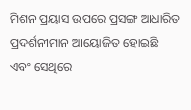ମିଶନ ପ୍ରୟାସ ଉପରେ ପ୍ରସଙ୍ଗ ଆଧାରିତ ପ୍ରଦର୍ଶନୀମାନ ଆୟୋଜିତ ହୋଇଛି ଏବଂ ସେଥିରେ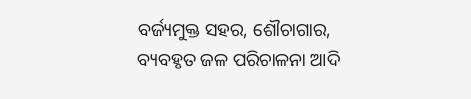ବର୍ଜ୍ୟମୁକ୍ତ ସହର, ଶୌଚାଗାର, ବ୍ୟବହୃତ ଜଳ ପରିଚାଳନା ଆଦି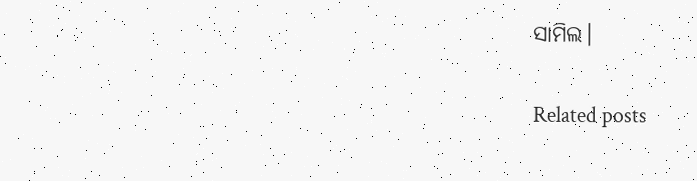ସାମିଲ।

Related posts